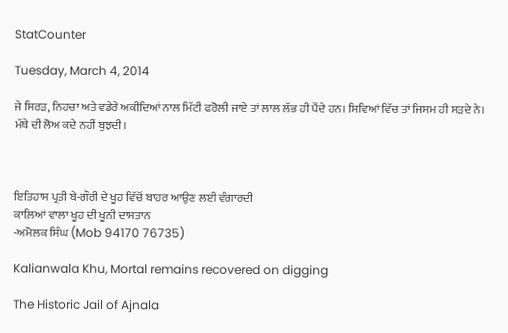StatCounter

Tuesday, March 4, 2014

ਜੇ ਸਿਰੜ, ਨਿਹਚਾ ਅਤੇ ਵਡੇਰੇ ਅਕੀਦਿਆਂ ਨਾਲ ਮਿੱਟੀ ਫਰੋਲੀ ਜਾਏ ਤਾਂ ਲਾਲ ਲੱਭ ਹੀ ਪੈਂਦੇ ਹਨ। ਸਿਵਿਆਂ ਵਿੱਚ ਤਾਂ ਜਿਸਮ ਹੀ ਸੜਦੇ ਨੇ। ਮੱਥੇ ਦੀ ਲੋਅ ਕਦੇ ਨਹੀਂ ਬੁਝਦੀ।



ਇਤਿਹਾਸ ਪ੍ਰਤੀ ਬੇ-ਗੌਰੀ ਦੇ ਖੂਹ ਵਿੱਚੋਂ ਬਾਹਰ ਆਉਣ ਲਈ ਵੰਗਾਰਦੀ
ਕਾਲ਼ਿਆਂ ਵਾਲਾ ਖੂਹ ਦੀ ਖੂਨੀ ਦਾਸਤਾਨ
-ਅਮੋਲਕ ਸਿੰਘ (Mob 94170 76735)

Kalianwala Khu, Mortal remains recovered on digging

The Historic Jail of Ajnala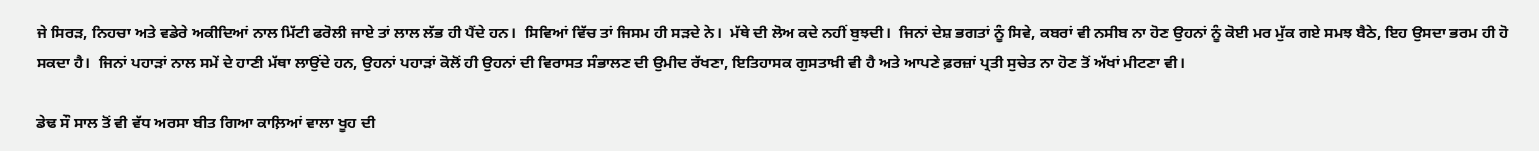ਜੇ ਸਿਰੜ, ਨਿਹਚਾ ਅਤੇ ਵਡੇਰੇ ਅਕੀਦਿਆਂ ਨਾਲ ਮਿੱਟੀ ਫਰੋਲੀ ਜਾਏ ਤਾਂ ਲਾਲ ਲੱਭ ਹੀ ਪੈਂਦੇ ਹਨ।  ਸਿਵਿਆਂ ਵਿੱਚ ਤਾਂ ਜਿਸਮ ਹੀ ਸੜਦੇ ਨੇ।  ਮੱਥੇ ਦੀ ਲੋਅ ਕਦੇ ਨਹੀਂ ਬੁਝਦੀ।  ਜਿਨਾਂ ਦੇਸ਼ ਭਗਤਾਂ ਨੂੰ ਸਿਵੇ, ਕਬਰਾਂ ਵੀ ਨਸੀਬ ਨਾ ਹੋਣ ਉਹਨਾਂ ਨੂੰ ਕੋਈ ਮਰ ਮੁੱਕ ਗਏ ਸਮਝ ਬੈਠੇ, ਇਹ ਉਸਦਾ ਭਰਮ ਹੀ ਹੋ ਸਕਦਾ ਹੈ।  ਜਿਨਾਂ ਪਹਾੜਾਂ ਨਾਲ ਸਮੇਂ ਦੇ ਹਾਣੀ ਮੱਥਾ ਲਾਉਂਦੇ ਹਨ, ਉਹਨਾਂ ਪਹਾੜਾਂ ਕੋਲੋਂ ਹੀ ਉਹਨਾਂ ਦੀ ਵਿਰਾਸਤ ਸੰਭਾਲਣ ਦੀ ਉਮੀਦ ਰੱਖਣਾ, ਇਤਿਹਾਸਕ ਗੁਸਤਾਖ਼ੀ ਵੀ ਹੈ ਅਤੇ ਆਪਣੇ ਫ਼ਰਜ਼ਾਂ ਪ੍ਰਤੀ ਸੁਚੇਤ ਨਾ ਹੋਣ ਤੋਂ ਅੱਖਾਂ ਮੀਟਣਾ ਵੀ।

ਡੇਢ ਸੌ ਸਾਲ ਤੋਂ ਵੀ ਵੱਧ ਅਰਸਾ ਬੀਤ ਗਿਆ ਕਾਲ਼ਿਆਂ ਵਾਲਾ ਖੂਹ ਦੀ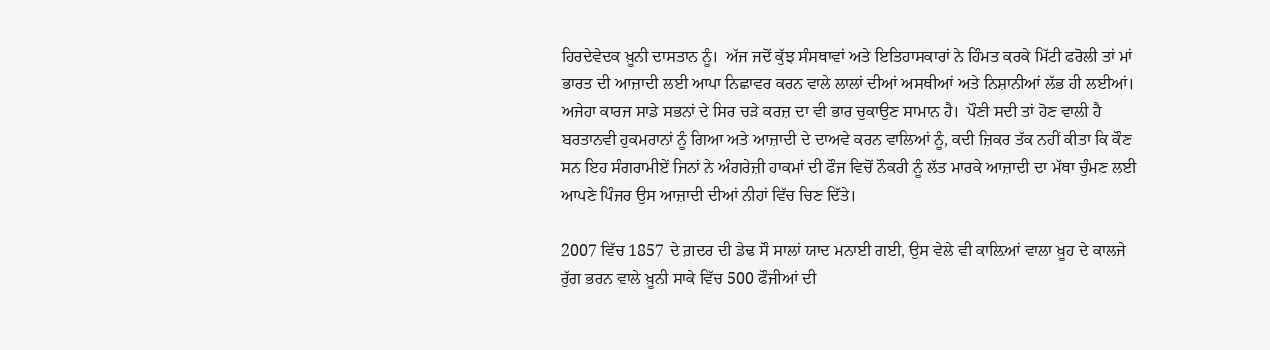ਹਿਰਦੇਵੇਦਕ ਖ਼ੂਨੀ ਦਾਸਤਾਨ ਨੂੰ।  ਅੱਜ ਜਦੋਂ ਕੁੱਝ ਸੰਸਥਾਵਾਂ ਅਤੇ ਇਤਿਹਾਸਕਾਰਾਂ ਨੇ ਹਿੰਮਤ ਕਰਕੇ ਮਿੱਟੀ ਫਰੋਲੀ ਤਾਂ ਮਾਂ ਭਾਰਤ ਦੀ ਆਜ਼ਾਦੀ ਲਈ ਆਪਾ ਨਿਛਾਵਰ ਕਰਨ ਵਾਲੇ ਲਾਲਾਂ ਦੀਆਂ ਅਸਥੀਆਂ ਅਤੇ ਨਿਸ਼ਾਨੀਆਂ ਲੱਭ ਹੀ ਲਈਆਂ।  ਅਜੇਹਾ ਕਾਰਜ ਸਾਡੇ ਸਭਨਾਂ ਦੇ ਸਿਰ ਚੜੇ ਕਰਜ਼ ਦਾ ਵੀ ਭਾਰ ਚੁਕਾਉਣ ਸਾਮਾਨ ਹੈ।  ਪੌਣੀ ਸਦੀ ਤਾਂ ਹੋਣ ਵਾਲੀ ਹੈ ਬਰਤਾਨਵੀ ਹੁਕਮਰਾਨਾਂ ਨੂੰ ਗਿਆ ਅਤੇ ਆਜ਼ਾਦੀ ਦੇ ਦਾਅਵੇ ਕਰਨ ਵਾਲਿਆਂ ਨੂੰ, ਕਦੀ ਜ਼ਿਕਰ ਤੱਕ ਨਹੀਂ ਕੀਤਾ ਕਿ ਕੌਣ ਸਨ ਇਹ ਸੰਗਰਾਮੀਏਂ ਜਿਨਾਂ ਨੇ ਅੰਗਰੇਜ਼ੀ ਹਾਕਮਾਂ ਦੀ ਫੌਜ ਵਿਚੋਂ ਨੌਕਰੀ ਨੂੰ ਲੱਤ ਮਾਰਕੇ ਆਜ਼ਾਦੀ ਦਾ ਮੱਥਾ ਚੁੰਮਣ ਲਈ ਆਪਣੇ ਪਿੰਜਰ ਉਸ ਆਜ਼ਾਦੀ ਦੀਆਂ ਨੀਹਾਂ ਵਿੱਚ ਚਿਣ ਦਿੱਤੇ।

2007 ਵਿੱਚ 1857 ਦੇ ਗ਼ਦਰ ਦੀ ਡੇਢ ਸੌ ਸਾਲਾਂ ਯਾਦ ਮਨਾਈ ਗਈ, ਉਸ ਵੇਲੇ ਵੀ ਕਾਲ਼ਿਆਂ ਵਾਲਾ ਖ਼ੂਹ ਦੇ ਕਾਲਜੇ ਰੁੱਗ ਭਰਨ ਵਾਲੇ ਖ਼ੂਨੀ ਸਾਕੇ ਵਿੱਚ 500 ਫੌਜੀਆਂ ਦੀ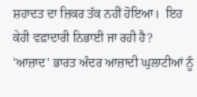ਸ਼ਹਾਦਤ ਦਾ ਜ਼ਿਕਰ ਤੱਕ ਨਹੀਂ ਹੋਇਆ।  ਇਹ ਕੇਹੀ ਵਫ਼ਾਦਾਰੀ ਨਿਭਾਈ ਜਾ ਰਹੀ ਹੈ?  'ਆਜ਼ਾਦ' ਭਾਰਤ ਅੰਦਰ ਆਜ਼ਾਦੀ ਘੁਲਾਟੀਆਂ ਨੂੰ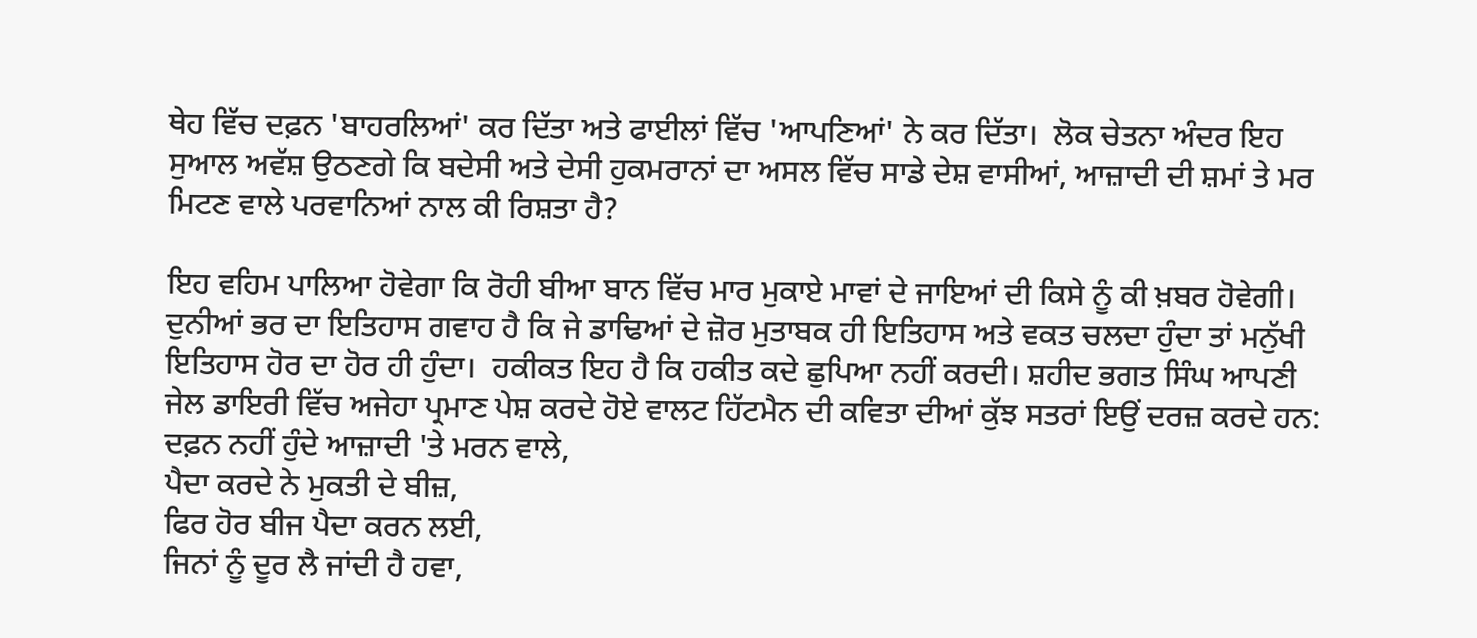ਥੇਹ ਵਿੱਚ ਦਫ਼ਨ 'ਬਾਹਰਲਿਆਂ' ਕਰ ਦਿੱਤਾ ਅਤੇ ਫਾਈਲਾਂ ਵਿੱਚ 'ਆਪਣਿਆਂ' ਨੇ ਕਰ ਦਿੱਤਾ।  ਲੋਕ ਚੇਤਨਾ ਅੰਦਰ ਇਹ ਸੁਆਲ ਅਵੱਸ਼ ਉਠਣਗੇ ਕਿ ਬਦੇਸੀ ਅਤੇ ਦੇਸੀ ਹੁਕਮਰਾਨਾਂ ਦਾ ਅਸਲ ਵਿੱਚ ਸਾਡੇ ਦੇਸ਼ ਵਾਸੀਆਂ, ਆਜ਼ਾਦੀ ਦੀ ਸ਼ਮਾਂ ਤੇ ਮਰ ਮਿਟਣ ਵਾਲੇ ਪਰਵਾਨਿਆਂ ਨਾਲ ਕੀ ਰਿਸ਼ਤਾ ਹੈ?

ਇਹ ਵਹਿਮ ਪਾਲਿਆ ਹੋਵੇਗਾ ਕਿ ਰੋਹੀ ਬੀਆ ਬਾਨ ਵਿੱਚ ਮਾਰ ਮੁਕਾਏ ਮਾਵਾਂ ਦੇ ਜਾਇਆਂ ਦੀ ਕਿਸੇ ਨੂੰ ਕੀ ਖ਼ਬਰ ਹੋਵੇਗੀ।  ਦੁਨੀਆਂ ਭਰ ਦਾ ਇਤਿਹਾਸ ਗਵਾਹ ਹੈ ਕਿ ਜੇ ਡਾਢਿਆਂ ਦੇ ਜ਼ੋਰ ਮੁਤਾਬਕ ਹੀ ਇਤਿਹਾਸ ਅਤੇ ਵਕਤ ਚਲਦਾ ਹੁੰਦਾ ਤਾਂ ਮਨੁੱਖੀ ਇਤਿਹਾਸ ਹੋਰ ਦਾ ਹੋਰ ਹੀ ਹੁੰਦਾ।  ਹਕੀਕਤ ਇਹ ਹੈ ਕਿ ਹਕੀਤ ਕਦੇ ਛੁਪਿਆ ਨਹੀਂ ਕਰਦੀ। ਸ਼ਹੀਦ ਭਗਤ ਸਿੰਘ ਆਪਣੀ ਜੇਲ ਡਾਇਰੀ ਵਿੱਚ ਅਜੇਹਾ ਪ੍ਰਮਾਣ ਪੇਸ਼ ਕਰਦੇ ਹੋਏ ਵਾਲਟ ਹਿੱਟਮੈਨ ਦੀ ਕਵਿਤਾ ਦੀਆਂ ਕੁੱਝ ਸਤਰਾਂ ਇਉਂ ਦਰਜ਼ ਕਰਦੇ ਹਨ:
ਦਫ਼ਨ ਨਹੀਂ ਹੁੰਦੇ ਆਜ਼ਾਦੀ 'ਤੇ ਮਰਨ ਵਾਲੇ,
ਪੈਦਾ ਕਰਦੇ ਨੇ ਮੁਕਤੀ ਦੇ ਬੀਜ਼,
ਫਿਰ ਹੋਰ ਬੀਜ ਪੈਦਾ ਕਰਨ ਲਈ,
ਜਿਨਾਂ ਨੂੰ ਦੂਰ ਲੈ ਜਾਂਦੀ ਹੈ ਹਵਾ,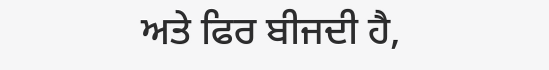ਅਤੇ ਫਿਰ ਬੀਜਦੀ ਹੈ,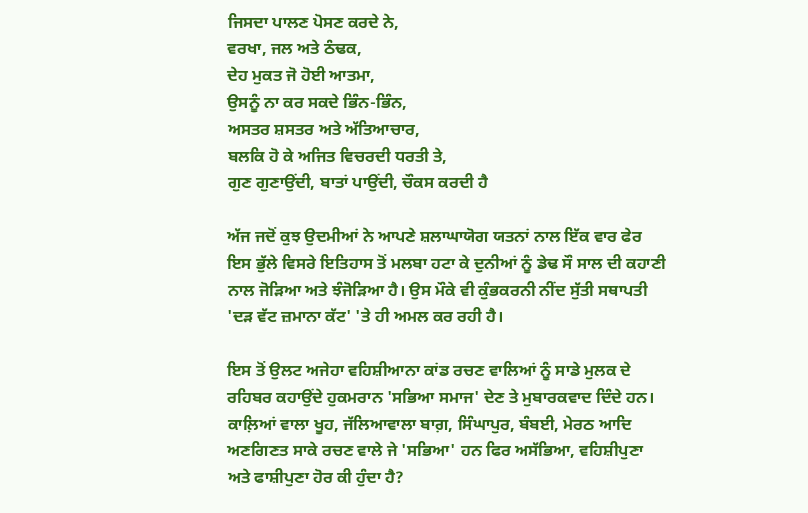ਜਿਸਦਾ ਪਾਲਣ ਪੋਸਣ ਕਰਦੇ ਨੇ,
ਵਰਖਾ, ਜਲ ਅਤੇ ਠੰਢਕ,
ਦੇਹ ਮੁਕਤ ਜੋ ਹੋਈ ਆਤਮਾ,
ਉਸਨੂੰ ਨਾ ਕਰ ਸਕਦੇ ਭਿੰਨ-ਭਿੰਨ,
ਅਸਤਰ ਸ਼ਸਤਰ ਅਤੇ ਅੱਤਿਆਚਾਰ,
ਬਲਕਿ ਹੋ ਕੇ ਅਜਿਤ ਵਿਚਰਦੀ ਧਰਤੀ ਤੇ,
ਗੁਣ ਗੁਣਾਉਂਦੀ, ਬਾਤਾਂ ਪਾਉਂਦੀ, ਚੌਕਸ ਕਰਦੀ ਹੈ

ਅੱਜ ਜਦੋਂ ਕੁਝ ਉਦਮੀਆਂ ਨੇ ਆਪਣੇ ਸ਼ਲਾਘਾਯੋਗ ਯਤਨਾਂ ਨਾਲ ਇੱਕ ਵਾਰ ਫੇਰ ਇਸ ਭੁੱਲੇ ਵਿਸਰੇ ਇਤਿਹਾਸ ਤੋਂ ਮਲਬਾ ਹਟਾ ਕੇ ਦੁਨੀਆਂ ਨੂੰ ਡੇਢ ਸੌ ਸਾਲ ਦੀ ਕਹਾਣੀ ਨਾਲ ਜੋੜਿਆ ਅਤੇ ਝੰਜੋੜਿਆ ਹੈ। ਉਸ ਮੌਕੇ ਵੀ ਕੁੰਭਕਰਨੀ ਨੀਂਦ ਸੁੱਤੀ ਸਥਾਪਤੀ 'ਦੜ ਵੱਟ ਜ਼ਮਾਨਾ ਕੱਟ' 'ਤੇ ਹੀ ਅਮਲ ਕਰ ਰਹੀ ਹੈ।

ਇਸ ਤੋਂ ਉਲਟ ਅਜੇਹਾ ਵਹਿਸ਼ੀਆਨਾ ਕਾਂਡ ਰਚਣ ਵਾਲਿਆਂ ਨੂੰ ਸਾਡੇ ਮੁਲਕ ਦੇ ਰਹਿਬਰ ਕਹਾਉਂਦੇ ਹੁਕਮਰਾਨ 'ਸਭਿਆ ਸਮਾਜ' ਦੇਣ ਤੇ ਮੁਬਾਰਕਵਾਦ ਦਿੰਦੇ ਹਨ।  ਕਾਲ਼ਿਆਂ ਵਾਲਾ ਖੂਹ, ਜੱਲਿਆਵਾਲਾ ਬਾਗ਼, ਸਿੰਘਾਪੁਰ, ਬੰਬਈ, ਮੇਰਠ ਆਦਿ ਅਣਗਿਣਤ ਸਾਕੇ ਰਚਣ ਵਾਲੇ ਜੇ 'ਸਭਿਆ' ਹਨ ਫਿਰ ਅਸੱਭਿਆ, ਵਹਿਸ਼ੀਪੁਣਾ ਅਤੇ ਫਾਸ਼ੀਪੁਣਾ ਹੋਰ ਕੀ ਹੁੰਦਾ ਹੈ?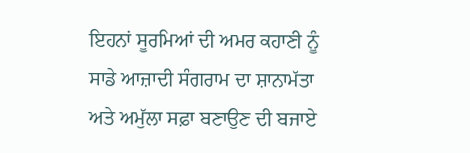ਇਹਨਾਂ ਸੂਰਮਿਆਂ ਦੀ ਅਮਰ ਕਹਾਣੀ ਨੂੰ ਸਾਡੇ ਆਜ਼ਾਦੀ ਸੰਗਰਾਮ ਦਾ ਸ਼ਾਨਾਮੱਤਾ ਅਤੇ ਅਮੁੱਲਾ ਸਫ਼ਾ ਬਣਾਉਣ ਦੀ ਬਜਾਏ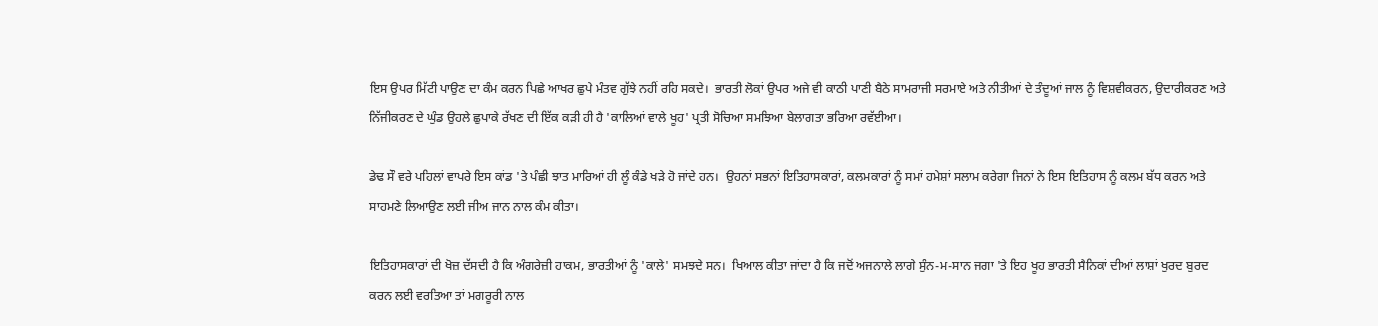ਇਸ ਉਪਰ ਮਿੱਟੀ ਪਾਉਣ ਦਾ ਕੰਮ ਕਰਨ ਪਿਛੇ ਆਖਰ ਛੁਪੇ ਮੰਤਵ ਗੁੱਝੇ ਨਹੀਂ ਰਹਿ ਸਕਦੇ।  ਭਾਰਤੀ ਲੋਕਾਂ ਉਪਰ ਅਜੇ ਵੀ ਕਾਠੀ ਪਾਣੀ ਬੈਠੇ ਸਾਮਰਾਜੀ ਸਰਮਾਏ ਅਤੇ ਨੀਤੀਆਂ ਦੇ ਤੰਦੂਆਂ ਜਾਲ ਨੂੰ ਵਿਸ਼ਵੀਕਰਨ, ਉਦਾਰੀਕਰਣ ਅਤੇ ਨਿੱਜੀਕਰਣ ਦੇ ਘੁੰਡ ਉਹਲੇ ਛੁਪਾਕੇ ਰੱਖਣ ਦੀ ਇੱਕ ਕੜੀ ਹੀ ਹੈ 'ਕਾਲਿਆਂ ਵਾਲੇ ਖੂਹ' ਪ੍ਰਤੀ ਸੋਚਿਆ ਸਮਝਿਆ ਬੇਲਾਗਤਾ ਭਰਿਆ ਰਵੱਈਆ।

ਡੇਢ ਸੌ ਵਰੇ ਪਹਿਲਾਂ ਵਾਪਰੇ ਇਸ ਕਾਂਡ 'ਤੇ ਪੰਛੀ ਝਾਤ ਮਾਰਿਆਂ ਹੀ ਲੂੰ ਕੰਡੇ ਖੜੇ ਹੋ ਜਾਂਦੇ ਹਨ।  ਉਹਨਾਂ ਸਭਨਾਂ ਇਤਿਹਾਸਕਾਰਾਂ, ਕਲਮਕਾਰਾਂ ਨੂੰ ਸਮਾਂ ਹਮੇਸ਼ਾਂ ਸਲਾਮ ਕਰੇਗਾ ਜਿਨਾਂ ਨੇ ਇਸ ਇਤਿਹਾਸ ਨੂੰ ਕਲਮ ਬੱਧ ਕਰਨ ਅਤੇ ਸਾਹਮਣੇ ਲਿਆਉਣ ਲਈ ਜੀਅ ਜਾਨ ਨਾਲ ਕੰਮ ਕੀਤਾ।

ਇਤਿਹਾਸਕਾਰਾਂ ਦੀ ਖੋਜ਼ ਦੱਸਦੀ ਹੈ ਕਿ ਅੰਗਰੇਜ਼ੀ ਹਾਕਮ, ਭਾਰਤੀਆਂ ਨੂੰ 'ਕਾਲੇ' ਸਮਝਦੇ ਸਨ।  ਖਿਆਲ ਕੀਤਾ ਜਾਂਦਾ ਹੈ ਕਿ ਜਦੋਂ ਅਜਨਾਲੇ ਲਾਗੇ ਸੁੰਨ-ਮ-ਸਾਨ ਜਗਾ 'ਤੇ ਇਹ ਖੂਹ ਭਾਰਤੀ ਸੈਨਿਕਾਂ ਦੀਆਂ ਲਾਸ਼ਾਂ ਖੁਰਦ ਬੁਰਦ ਕਰਨ ਲਈ ਵਰਤਿਆ ਤਾਂ ਮਗਰੂਰੀ ਨਾਲ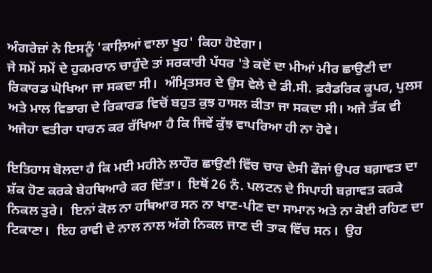ਅੰਗਰੇਜ਼ਾਂ ਨੇ ਇਸਨੂੰ 'ਕਾਲ਼ਿਆਂ ਵਾਲਾ ਖੂਹ' ਕਿਹਾ ਹੋਏਗਾ।
ਜੇ ਸਮੇਂ ਸਮੇਂ ਦੇ ਹੁਕਮਰਾਨ ਚਾਹੁੰਦੇ ਤਾਂ ਸਰਕਾਰੀ ਪੱਧਰ 'ਤੇ ਕਦੋਂ ਦਾ ਮੀਆਂ ਮੀਰ ਛਾਉਣੀ ਦਾ ਰਿਕਾਰਡ ਘੋਖਿਆ ਜਾ ਸਕਦਾ ਸੀ।  ਅੰਮ੍ਰਿਤਸਰ ਦੇ ਉਸ ਵੇਲੇ ਦੇ ਡੀ.ਸੀ. ਫ਼ਰੈਡਰਿਕ ਕੂਪਰ, ਪੁਲਸ ਅਤੇ ਮਾਲ ਵਿਭਾਗ ਦੇ ਰਿਕਾਰਡ ਵਿਚੋਂ ਬਹੁਤ ਕੁਝ ਹਾਸਲ ਕੀਤਾ ਜਾ ਸਕਦਾ ਸੀ। ਅਜੇ ਤੱਕ ਵੀ ਅਜੇਹਾ ਵਤੀਰਾ ਧਾਰਨ ਕਰ ਰੱਖਿਆ ਹੈ ਕਿ ਜਿਵੇਂ ਕੁੱਝ ਵਾਪਰਿਆ ਹੀ ਨਾ ਹੋਵੇ।

ਇਤਿਹਾਸ ਬੋਲਦਾ ਹੈ ਕਿ ਮਈ ਮਹੀਨੇ ਲਾਹੌਰ ਛਾਉਣੀ ਵਿੱਚ ਚਾਰ ਦੇਸੀ ਫੌਜਾਂ ਉਪਰ ਬਗ਼ਾਵਤ ਦਾ ਸ਼ੱਕ ਹੋਣ ਕਰਕੇ ਬੇਹਥਿਆਰੇ ਕਰ ਦਿੱਤਾ।  ਇਥੋਂ 26 ਨੰ. ਪਲਟਨ ਦੇ ਸਿਪਾਹੀ ਬਗ਼ਾਵਤ ਕਰਕੇ ਨਿਕਲ ਤੁਰੇ।  ਇਨਾਂ ਕੋਲ ਨਾ ਹਥਿਆਰ ਸਨ ਨਾ ਖਾਣ-ਪੀਣ ਦਾ ਸਾਮਾਨ ਅਤੇ ਨਾ ਕੋਈ ਰਹਿਣ ਦਾ ਟਿਕਾਣਾ।  ਇਹ ਰਾਵੀ ਦੇ ਨਾਲ ਨਾਲ ਅੱਗੇ ਨਿਕਲ ਜਾਣ ਦੀ ਤਾਕ ਵਿੱਚ ਸਨ।  ਉਹ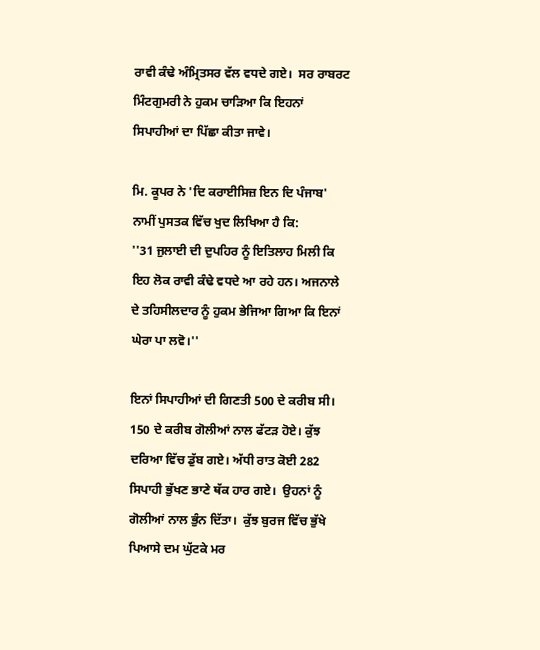ਰਾਵੀ ਕੰਢੇ ਅੰਮ੍ਰਿਤਸਰ ਵੱਲ ਵਧਦੇ ਗਏ।  ਸਰ ਰਾਬਰਟ ਮਿੰਟਗੁਮਰੀ ਨੇ ਹੁਕਮ ਚਾੜਿਆ ਕਿ ਇਹਨਾਂ ਸਿਪਾਹੀਆਂ ਦਾ ਪਿੱਛਾ ਕੀਤਾ ਜਾਵੇ।

ਮਿ. ਕੂਪਰ ਨੇ 'ਦਿ ਕਰਾਈਸਿਜ਼ ਇਨ ਦਿ ਪੰਜਾਬ' ਨਾਮੀਂ ਪੁਸਤਕ ਵਿੱਚ ਖੁਦ ਲਿਖਿਆ ਹੈ ਕਿ:
''31 ਜੁਲਾਈ ਦੀ ਦੁਪਹਿਰ ਨੂੰ ਇਤਿਲਾਹ ਮਿਲੀ ਕਿ ਇਹ ਲੋਕ ਰਾਵੀ ਕੰਢੇ ਵਧਦੇ ਆ ਰਹੇ ਹਨ। ਅਜਨਾਲੇ ਦੇ ਤਹਿਸੀਲਦਾਰ ਨੂੰ ਹੁਕਮ ਭੇਜਿਆ ਗਿਆ ਕਿ ਇਨਾਂ ਘੇਰਾ ਪਾ ਲਵੋ।''

ਇਨਾਂ ਸਿਪਾਹੀਆਂ ਦੀ ਗਿਣਤੀ 500 ਦੇ ਕਰੀਬ ਸੀ।  150 ਦੇ ਕਰੀਬ ਗੋਲੀਆਂ ਨਾਲ ਫੱਟੜ ਹੋਏ। ਕੁੱਝ ਦਰਿਆ ਵਿੱਚ ਡੁੱਬ ਗਏ। ਅੱਧੀ ਰਾਤ ਕੋਈ 282 ਸਿਪਾਹੀ ਭੁੱਖਣ ਭਾਣੇ ਥੱਕ ਹਾਰ ਗਏ।  ਉਹਨਾਂ ਨੂੰ ਗੋਲੀਆਂ ਨਾਲ ਭੁੰਨ ਦਿੱਤਾ।  ਕੁੱਝ ਬੁਰਜ ਵਿੱਚ ਭੁੱਖੇ ਪਿਆਸੇ ਦਮ ਘੁੱਟਕੇ ਮਰ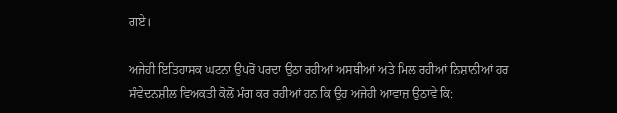ਗਏ।

ਅਜੇਹੀ ਇਤਿਹਾਸਕ ਘਟਨਾ ਉਪਰੋਂ ਪਰਦਾ ਉਠਾ ਰਹੀਆਂ ਅਸਥੀਆਂ ਅਤੇ ਮਿਲ ਰਹੀਆਂ ਨਿਸ਼ਾਨੀਆਂ ਹਰ ਸੰਵੇਦਨਸ਼ੀਲ ਵਿਅਕਤੀ ਕੋਲੋਂ ਮੰਗ ਕਰ ਰਹੀਆਂ ਹਨ ਕਿ ਉਹ ਅਜੇਹੀ ਆਵਾਜ਼ ਉਠਾਵੇ ਕਿ: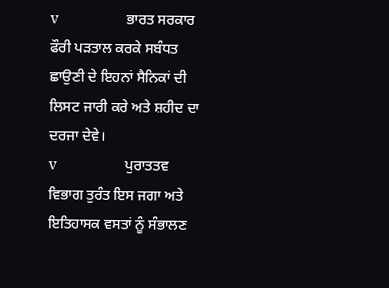v                 ਭਾਰਤ ਸਰਕਾਰ ਫੌਰੀ ਪੜਤਾਲ ਕਰਕੇ ਸਬੰਧਤ ਛਾਉਣੀ ਦੇ ਇਹਨਾਂ ਸੈਨਿਕਾਂ ਦੀ ਲਿਸਟ ਜਾਰੀ ਕਰੇ ਅਤੇ ਸ਼ਹੀਦ ਦਾ ਦਰਜਾ ਦੇਵੇ।
v                 ਪੁਰਾਤਤਵ ਵਿਭਾਗ ਤੁਰੰਤ ਇਸ ਜਗਾ ਅਤੇ ਇਤਿਹਾਸਕ ਵਸਤਾਂ ਨੂੰ ਸੰਭਾਲਣ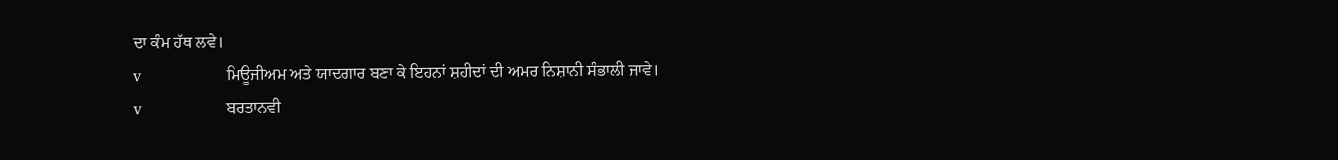ਦਾ ਕੰਮ ਹੱਥ ਲਵੇ।
v                 ਮਿਊਜੀਅਮ ਅਤੇ ਯਾਦਗਾਰ ਬਣਾ ਕੇ ਇਹਨਾਂ ਸ਼ਹੀਦਾਂ ਦੀ ਅਮਰ ਨਿਸ਼ਾਨੀ ਸੰਭਾਲੀ ਜਾਵੇ।
v                 ਬਰਤਾਨਵੀ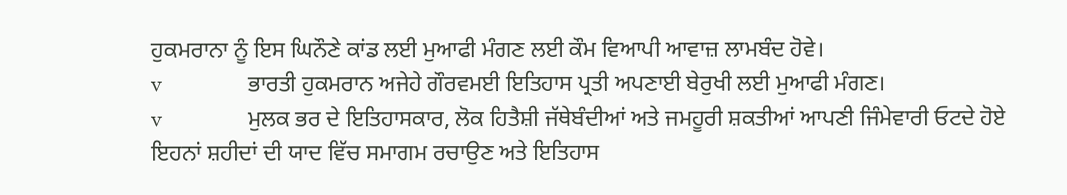ਹੁਕਮਰਾਨਾ ਨੂੰ ਇਸ ਘਿਨੌਣੇ ਕਾਂਡ ਲਈ ਮੁਆਫੀ ਮੰਗਣ ਲਈ ਕੌਮ ਵਿਆਪੀ ਆਵਾਜ਼ ਲਾਮਬੰਦ ਹੋਵੇ।
v                 ਭਾਰਤੀ ਹੁਕਮਰਾਨ ਅਜੇਹੇ ਗੌਰਵਮਈ ਇਤਿਹਾਸ ਪ੍ਰਤੀ ਅਪਣਾਈ ਬੇਰੁਖੀ ਲਈ ਮੁਆਫੀ ਮੰਗਣ।
v                 ਮੁਲਕ ਭਰ ਦੇ ਇਤਿਹਾਸਕਾਰ, ਲੋਕ ਹਿਤੈਸ਼ੀ ਜੱਥੇਬੰਦੀਆਂ ਅਤੇ ਜਮਹੂਰੀ ਸ਼ਕਤੀਆਂ ਆਪਣੀ ਜਿੰਮੇਵਾਰੀ ਓਟਦੇ ਹੋਏ ਇਹਨਾਂ ਸ਼ਹੀਦਾਂ ਦੀ ਯਾਦ ਵਿੱਚ ਸਮਾਗਮ ਰਚਾਉਣ ਅਤੇ ਇਤਿਹਾਸ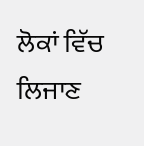ਲੋਕਾਂ ਵਿੱਚ ਲਿਜਾਣ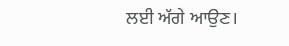ਲਈ ਅੱਗੇ ਆਉਣ।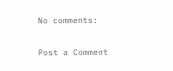No comments:

Post a Comment